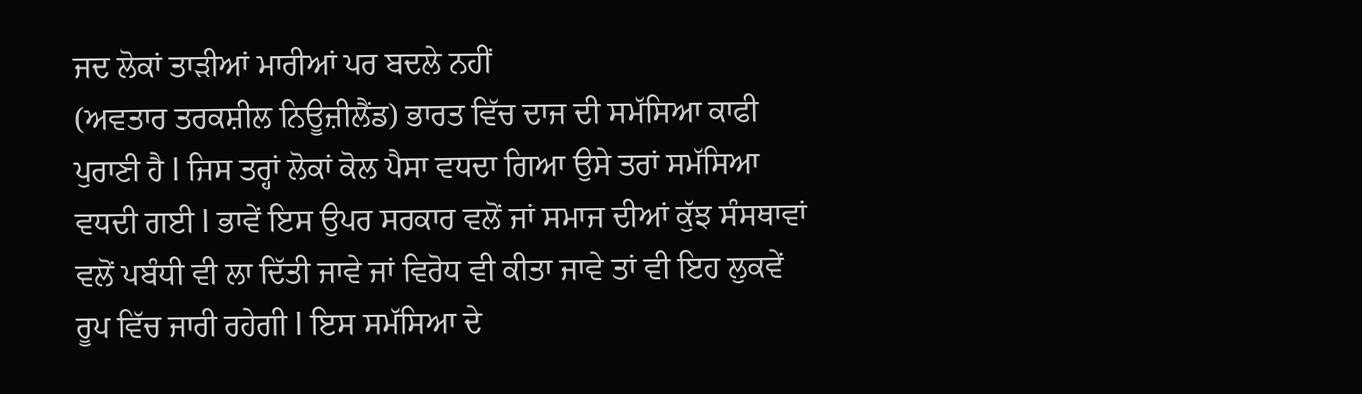ਜਦ ਲੋਕਾਂ ਤਾੜੀਆਂ ਮਾਰੀਆਂ ਪਰ ਬਦਲੇ ਨਹੀਂ
(ਅਵਤਾਰ ਤਰਕਸ਼ੀਲ ਨਿਊਜ਼ੀਲੈਂਡ) ਭਾਰਤ ਵਿੱਚ ਦਾਜ ਦੀ ਸਮੱਸਿਆ ਕਾਫੀ ਪੁਰਾਣੀ ਹੈ l ਜਿਸ ਤਰ੍ਹਾਂ ਲੋਕਾਂ ਕੋਲ ਪੈਸਾ ਵਧਦਾ ਗਿਆ ਉਸੇ ਤਰਾਂ ਸਮੱਸਿਆ ਵਧਦੀ ਗਈ l ਭਾਵੇਂ ਇਸ ਉਪਰ ਸਰਕਾਰ ਵਲੋਂ ਜਾਂ ਸਮਾਜ ਦੀਆਂ ਕੁੱਝ ਸੰਸਥਾਵਾਂ ਵਲੋਂ ਪਬੰਧੀ ਵੀ ਲਾ ਦਿੱਤੀ ਜਾਵੇ ਜਾਂ ਵਿਰੋਧ ਵੀ ਕੀਤਾ ਜਾਵੇ ਤਾਂ ਵੀ ਇਹ ਲੁਕਵੇਂ ਰੂਪ ਵਿੱਚ ਜਾਰੀ ਰਹੇਗੀ l ਇਸ ਸਮੱਸਿਆ ਦੇ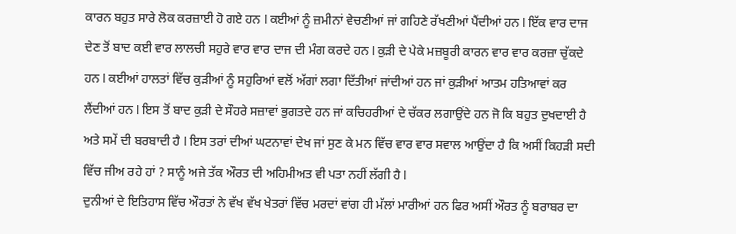ਕਾਰਨ ਬਹੁਤ ਸਾਰੇ ਲੋਕ ਕਰਜ਼ਾਈ ਹੋ ਗਏ ਹਨ l ਕਈਆਂ ਨੂੰ ਜ਼ਮੀਨਾਂ ਵੇਚਣੀਆਂ ਜਾਂ ਗਹਿਣੇ ਰੱਖਣੀਆਂ ਪੈਂਦੀਆਂ ਹਨ l ਇੱਕ ਵਾਰ ਦਾਜ ਦੇਣ ਤੋਂ ਬਾਦ ਕਈ ਵਾਰ ਲਾਲਚੀ ਸਹੁਰੇ ਵਾਰ ਵਾਰ ਦਾਜ ਦੀ ਮੰਗ ਕਰਦੇ ਹਨ l ਕੁੜੀ ਦੇ ਪੇਕੇ ਮਜ਼ਬੂਰੀ ਕਾਰਨ ਵਾਰ ਵਾਰ ਕਰਜ਼ਾ ਚੁੱਕਦੇ ਹਨ l ਕਈਆਂ ਹਾਲਤਾਂ ਵਿੱਚ ਕੁੜੀਆਂ ਨੂੰ ਸਹੁਰਿਆਂ ਵਲੋਂ ਅੱਗਾਂ ਲਗਾ ਦਿੱਤੀਆਂ ਜਾਂਦੀਆਂ ਹਨ ਜਾਂ ਕੁੜੀਆਂ ਆਤਮ ਹਤਿਆਵਾਂ ਕਰ ਲੈਂਦੀਆਂ ਹਨ l ਇਸ ਤੋਂ ਬਾਦ ਕੁੜੀ ਦੇ ਸੌਹਰੇ ਸਜ਼ਾਵਾਂ ਭੁਗਤਦੇ ਹਨ ਜਾਂ ਕਚਿਹਰੀਆਂ ਦੇ ਚੱਕਰ ਲਗਾਉਂਦੇ ਹਨ ਜੋ ਕਿ ਬਹੁਤ ਦੁਖਦਾਈ ਹੈ ਅਤੇ ਸਮੇਂ ਦੀ ਬਰਬਾਦੀ ਹੈ l ਇਸ ਤਰਾਂ ਦੀਆਂ ਘਟਨਾਵਾਂ ਦੇਖ ਜਾਂ ਸੁਣ ਕੇ ਮਨ ਵਿੱਚ ਵਾਰ ਵਾਰ ਸਵਾਲ ਆਉਂਦਾ ਹੈ ਕਿ ਅਸੀਂ ਕਿਹੜੀ ਸਦੀ ਵਿੱਚ ਜੀਅ ਰਹੇ ਹਾਂ ? ਸਾਨੂੰ ਅਜੇ ਤੱਕ ਔਰਤ ਦੀ ਅਹਿਮੀਅਤ ਵੀ ਪਤਾ ਨਹੀਂ ਲੱਗੀ ਹੈ l
ਦੁਨੀਆਂ ਦੇ ਇਤਿਹਾਸ ਵਿੱਚ ਔਰਤਾਂ ਨੇ ਵੱਖ ਵੱਖ ਖੇਤਰਾਂ ਵਿੱਚ ਮਰਦਾਂ ਵਾਂਗ ਹੀ ਮੱਲਾਂ ਮਾਰੀਆਂ ਹਨ ਫਿਰ ਅਸੀਂ ਔਰਤ ਨੂੰ ਬਰਾਬਰ ਦਾ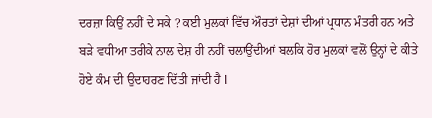ਦਰਜ਼ਾ ਕਿਉਂ ਨਹੀਂ ਦੇ ਸਕੇ ? ਕਈ ਮੁਲਕਾਂ ਵਿੱਚ ਔਰਤਾਂ ਦੇਸ਼ਾਂ ਦੀਆਂ ਪ੍ਰਧਾਨ ਮੰਤਰੀ ਹਨ ਅਤੇ ਬੜੇ ਵਧੀਆ ਤਰੀਕੇ ਨਾਲ ਦੇਸ਼ ਹੀ ਨਹੀਂ ਚਲਾਉਂਦੀਆਂ ਬਲਕਿ ਹੋਰ ਮੁਲਕਾਂ ਵਲੋਂ ਉਨ੍ਹਾਂ ਦੇ ਕੀਤੇ ਹੋਏ ਕੰਮ ਦੀ ਉਦਾਹਰਣ ਦਿੱਤੀ ਜਾਂਦੀ ਹੈ l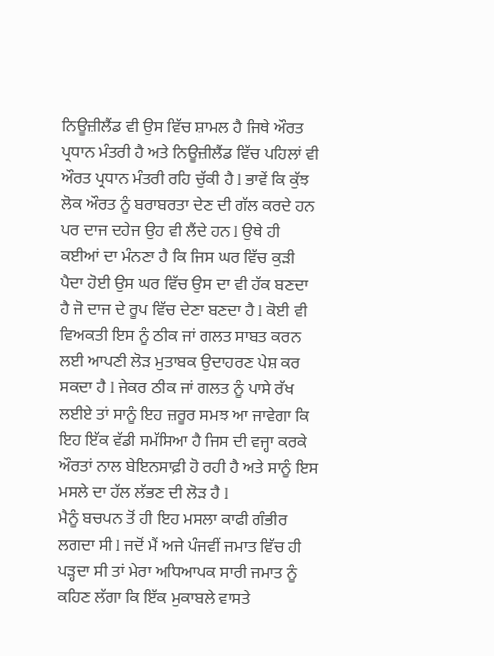ਨਿਊਜ਼ੀਲੈਂਡ ਵੀ ਉਸ ਵਿੱਚ ਸ਼ਾਮਲ ਹੈ ਜਿਥੇ ਔਰਤ ਪ੍ਰਧਾਨ ਮੰਤਰੀ ਹੈ ਅਤੇ ਨਿਊਜ਼ੀਲੈਂਡ ਵਿੱਚ ਪਹਿਲਾਂ ਵੀ ਔਰਤ ਪ੍ਰਧਾਨ ਮੰਤਰੀ ਰਹਿ ਚੁੱਕੀ ਹੈ l ਭਾਵੇਂ ਕਿ ਕੁੱਝ ਲੋਕ ਔਰਤ ਨੂੰ ਬਰਾਬਰਤਾ ਦੇਣ ਦੀ ਗੱਲ ਕਰਦੇ ਹਨ ਪਰ ਦਾਜ ਦਹੇਜ ਉਹ ਵੀ ਲੈਂਦੇ ਹਨ l ਉਥੇ ਹੀ ਕਈਆਂ ਦਾ ਮੰਨਣਾ ਹੈ ਕਿ ਜਿਸ ਘਰ ਵਿੱਚ ਕੁੜੀ ਪੈਦਾ ਹੋਈ ਉਸ ਘਰ ਵਿੱਚ ਉਸ ਦਾ ਵੀ ਹੱਕ ਬਣਦਾ ਹੈ ਜੋ ਦਾਜ ਦੇ ਰੂਪ ਵਿੱਚ ਦੇਣਾ ਬਣਦਾ ਹੈ l ਕੋਈ ਵੀ ਵਿਅਕਤੀ ਇਸ ਨੂੰ ਠੀਕ ਜਾਂ ਗਲਤ ਸਾਬਤ ਕਰਨ ਲਈ ਆਪਣੀ ਲੋੜ ਮੁਤਾਬਕ ਉਦਾਹਰਣ ਪੇਸ਼ ਕਰ ਸਕਦਾ ਹੈ l ਜੇਕਰ ਠੀਕ ਜਾਂ ਗਲਤ ਨੂੰ ਪਾਸੇ ਰੱਖ ਲਈਏ ਤਾਂ ਸਾਨੂੰ ਇਹ ਜ਼ਰੂਰ ਸਮਝ ਆ ਜਾਵੇਗਾ ਕਿ ਇਹ ਇੱਕ ਵੱਡੀ ਸਮੱਸਿਆ ਹੈ ਜਿਸ ਦੀ ਵਜ੍ਹਾ ਕਰਕੇ ਔਰਤਾਂ ਨਾਲ ਬੇਇਨਸਾਫ਼ੀ ਹੋ ਰਹੀ ਹੈ ਅਤੇ ਸਾਨੂੰ ਇਸ ਮਸਲੇ ਦਾ ਹੱਲ ਲੱਭਣ ਦੀ ਲੋੜ ਹੈ l
ਮੈਨੂੰ ਬਚਪਨ ਤੋਂ ਹੀ ਇਹ ਮਸਲਾ ਕਾਫੀ ਗੰਭੀਰ ਲਗਦਾ ਸੀ l ਜਦੋਂ ਮੈਂ ਅਜੇ ਪੰਜਵੀਂ ਜਮਾਤ ਵਿੱਚ ਹੀ ਪੜ੍ਹਦਾ ਸੀ ਤਾਂ ਮੇਰਾ ਅਧਿਆਪਕ ਸਾਰੀ ਜਮਾਤ ਨੂੰ ਕਹਿਣ ਲੱਗਾ ਕਿ ਇੱਕ ਮੁਕਾਬਲੇ ਵਾਸਤੇ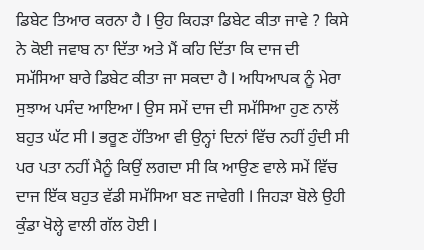ਡਿਬੇਟ ਤਿਆਰ ਕਰਨਾ ਹੈ l ਉਹ ਕਿਹੜਾ ਡਿਬੇਟ ਕੀਤਾ ਜਾਵੇ ? ਕਿਸੇ ਨੇ ਕੋਈ ਜਵਾਬ ਨਾ ਦਿੱਤਾ ਅਤੇ ਮੈਂ ਕਹਿ ਦਿੱਤਾ ਕਿ ਦਾਜ ਦੀ ਸਮੱਸਿਆ ਬਾਰੇ ਡਿਬੇਟ ਕੀਤਾ ਜਾ ਸਕਦਾ ਹੈ l ਅਧਿਆਪਕ ਨੂੰ ਮੇਰਾ ਸੁਝਾਅ ਪਸੰਦ ਆਇਆ l ਉਸ ਸਮੇਂ ਦਾਜ ਦੀ ਸਮੱਸਿਆ ਹੁਣ ਨਾਲੋਂ ਬਹੁਤ ਘੱਟ ਸੀ l ਭਰੂਣ ਹੱਤਿਆ ਵੀ ਉਨ੍ਹਾਂ ਦਿਨਾਂ ਵਿੱਚ ਨਹੀਂ ਹੁੰਦੀ ਸੀ ਪਰ ਪਤਾ ਨਹੀਂ ਮੈਨੂੰ ਕਿਉਂ ਲਗਦਾ ਸੀ ਕਿ ਆਉਣ ਵਾਲੇ ਸਮੇਂ ਵਿੱਚ ਦਾਜ ਇੱਕ ਬਹੁਤ ਵੱਡੀ ਸਮੱਸਿਆ ਬਣ ਜਾਵੇਗੀ l ਜਿਹੜਾ ਬੋਲੇ ਉਹੀ ਕੁੰਡਾ ਖੋਲ੍ਹੇ ਵਾਲੀ ਗੱਲ ਹੋਈ l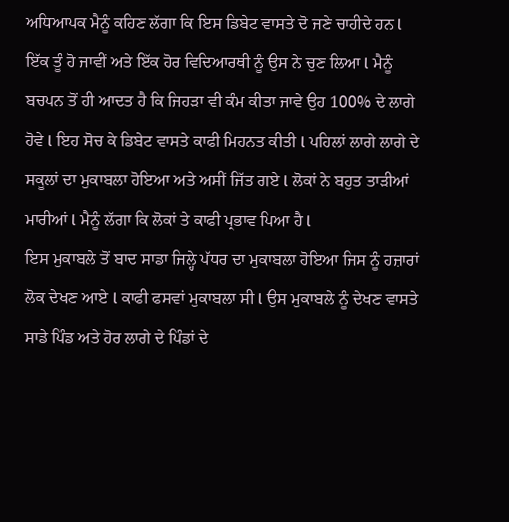ਅਧਿਆਪਕ ਮੈਨੂੰ ਕਹਿਣ ਲੱਗਾ ਕਿ ਇਸ ਡਿਬੇਟ ਵਾਸਤੇ ਦੋ ਜਣੇ ਚਾਹੀਦੇ ਹਨ l ਇੱਕ ਤੂੰ ਹੋ ਜਾਵੀਂ ਅਤੇ ਇੱਕ ਹੋਰ ਵਿਦਿਆਰਥੀ ਨੂੰ ਉਸ ਨੇ ਚੁਣ ਲਿਆ l ਮੈਨੂੰ ਬਚਪਨ ਤੋਂ ਹੀ ਆਦਤ ਹੈ ਕਿ ਜਿਹੜਾ ਵੀ ਕੰਮ ਕੀਤਾ ਜਾਵੇ ਉਹ 100% ਦੇ ਲਾਗੇ ਹੋਵੇ l ਇਹ ਸੋਚ ਕੇ ਡਿਬੇਟ ਵਾਸਤੇ ਕਾਫੀ ਮਿਹਨਤ ਕੀਤੀ l ਪਹਿਲਾਂ ਲਾਗੇ ਲਾਗੇ ਦੇ ਸਕੂਲਾਂ ਦਾ ਮੁਕਾਬਲਾ ਹੋਇਆ ਅਤੇ ਅਸੀਂ ਜਿੱਤ ਗਏ l ਲੋਕਾਂ ਨੇ ਬਹੁਤ ਤਾੜੀਆਂ ਮਾਰੀਆਂ l ਮੈਨੂੰ ਲੱਗਾ ਕਿ ਲੋਕਾਂ ਤੇ ਕਾਫੀ ਪ੍ਰਭਾਵ ਪਿਆ ਹੈ l
ਇਸ ਮੁਕਾਬਲੇ ਤੋਂ ਬਾਦ ਸਾਡਾ ਜਿਲ੍ਹੇ ਪੱਧਰ ਦਾ ਮੁਕਾਬਲਾ ਹੋਇਆ ਜਿਸ ਨੂੰ ਹਜ਼ਾਰਾਂ ਲੋਕ ਦੇਖਣ ਆਏ l ਕਾਫੀ ਫਸਵਾਂ ਮੁਕਾਬਲਾ ਸੀ l ਉਸ ਮੁਕਾਬਲੇ ਨੂੰ ਦੇਖਣ ਵਾਸਤੇ ਸਾਡੇ ਪਿੰਡ ਅਤੇ ਹੋਰ ਲਾਗੇ ਦੇ ਪਿੰਡਾਂ ਦੇ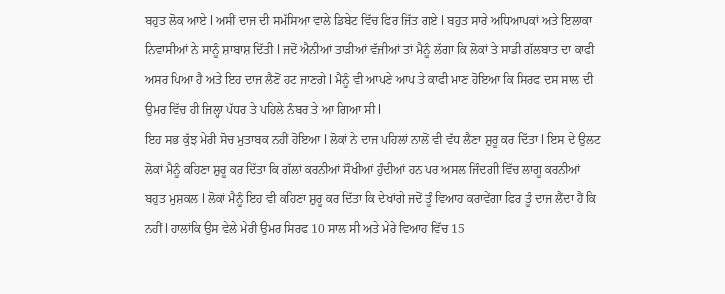ਬਹੁਤ ਲੋਕ ਆਏ l ਅਸੀਂ ਦਾਜ ਦੀ ਸਮੱਸਿਆ ਵਾਲੇ ਡਿਬੇਟ ਵਿੱਚ ਫਿਰ ਜਿੱਤ ਗਏ l ਬਹੁਤ ਸਾਰੇ ਅਧਿਆਪਕਾਂ ਅਤੇ ਇਲਾਕਾ ਨਿਵਾਸੀਆਂ ਨੇ ਸਾਨੂੰ ਸ਼ਾਬਾਸ਼ ਦਿੱਤੀ l ਜਦੋਂ ਐਨੀਆਂ ਤਾੜੀਆਂ ਵੱਜੀਆਂ ਤਾਂ ਮੈਨੂੰ ਲੱਗਾ ਕਿ ਲੋਕਾਂ ਤੇ ਸਾਡੀ ਗੱਲਬਾਤ ਦਾ ਕਾਫੀ ਅਸਰ ਪਿਆ ਹੈ ਅਤੇ ਇਹ ਦਾਜ ਲੈਣੋਂ ਹਟ ਜਾਣਗੇ l ਮੈਨੂੰ ਵੀ ਆਪਣੇ ਆਪ ਤੇ ਕਾਫੀ ਮਾਣ ਹੋਇਆ ਕਿ ਸਿਰਫ ਦਸ ਸਾਲ ਦੀ ਉਮਰ ਵਿੱਚ ਹੀ ਜਿਲ੍ਹਾ ਪੱਧਰ ਤੇ ਪਹਿਲੇ ਨੰਬਰ ਤੇ ਆ ਗਿਆ ਸੀ l
ਇਹ ਸਭ ਕੁੱਝ ਮੇਰੀ ਸੋਚ ਮੁਤਾਬਕ ਨਹੀਂ ਹੋਇਆ l ਲੋਕਾਂ ਨੇ ਦਾਜ ਪਹਿਲਾਂ ਨਾਲੋਂ ਵੀ ਵੱਧ ਲੈਣਾ ਸ਼ੁਰੂ ਕਰ ਦਿੱਤਾ l ਇਸ ਦੇ ਉਲਟ ਲੋਕਾਂ ਮੈਨੂੰ ਕਹਿਣਾ ਸ਼ੁਰੂ ਕਰ ਦਿੱਤਾ ਕਿ ਗੱਲਾਂ ਕਰਨੀਆਂ ਸੌਖੀਆਂ ਹੁੰਦੀਆਂ ਹਨ ਪਰ ਅਸਲ ਜਿੰਦਗੀ ਵਿੱਚ ਲਾਗੂ ਕਰਨੀਆਂ ਬਹੁਤ ਮੁਸ਼ਕਲ l ਲੋਕਾਂ ਮੈਨੂੰ ਇਹ ਵੀ ਕਹਿਣਾ ਸ਼ੁਰੂ ਕਰ ਦਿੱਤਾ ਕਿ ਦੇਖਾਂਗੇ ਜਦੋਂ ਤੂੰ ਵਿਆਹ ਕਰਾਵੇਂਗਾ ਫਿਰ ਤੂੰ ਦਾਜ ਲੈਂਦਾ ਹੈਂ ਕਿ ਨਹੀਂ l ਹਾਲਾਂਕਿ ਉਸ ਵੇਲੇ ਮੇਰੀ ਉਮਰ ਸਿਰਫ 10 ਸਾਲ ਸੀ ਅਤੇ ਮੇਰੇ ਵਿਆਹ ਵਿੱਚ 15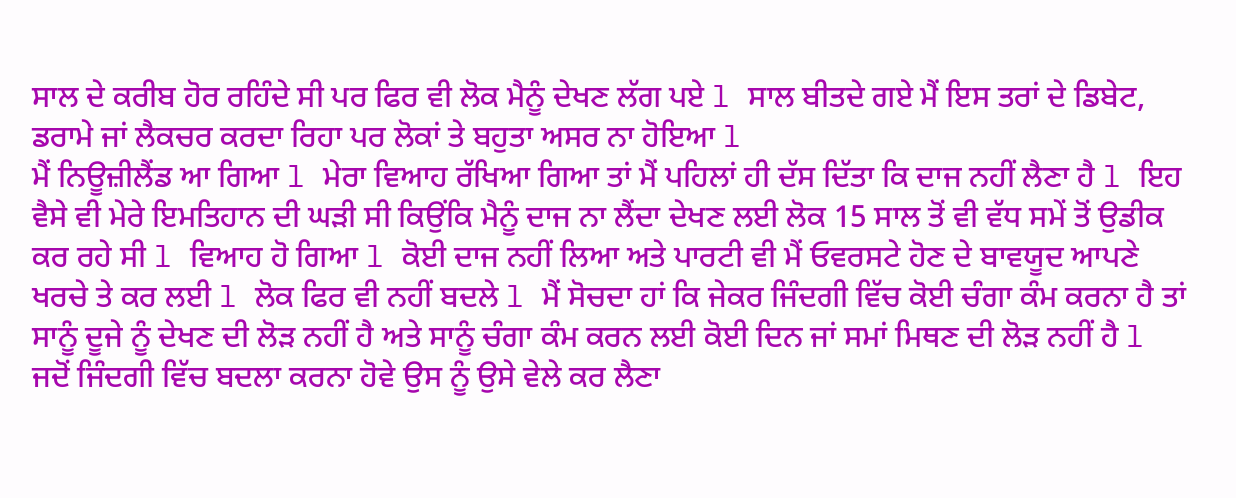ਸਾਲ ਦੇ ਕਰੀਬ ਹੋਰ ਰਹਿੰਦੇ ਸੀ ਪਰ ਫਿਰ ਵੀ ਲੋਕ ਮੈਨੂੰ ਦੇਖਣ ਲੱਗ ਪਏ l ਸਾਲ ਬੀਤਦੇ ਗਏ ਮੈਂ ਇਸ ਤਰਾਂ ਦੇ ਡਿਬੇਟ, ਡਰਾਮੇ ਜਾਂ ਲੈਕਚਰ ਕਰਦਾ ਰਿਹਾ ਪਰ ਲੋਕਾਂ ਤੇ ਬਹੁਤਾ ਅਸਰ ਨਾ ਹੋਇਆ l
ਮੈਂ ਨਿਊਜ਼ੀਲੈਂਡ ਆ ਗਿਆ l ਮੇਰਾ ਵਿਆਹ ਰੱਖਿਆ ਗਿਆ ਤਾਂ ਮੈਂ ਪਹਿਲਾਂ ਹੀ ਦੱਸ ਦਿੱਤਾ ਕਿ ਦਾਜ ਨਹੀਂ ਲੈਣਾ ਹੈ l ਇਹ ਵੈਸੇ ਵੀ ਮੇਰੇ ਇਮਤਿਹਾਨ ਦੀ ਘੜੀ ਸੀ ਕਿਉਂਕਿ ਮੈਨੂੰ ਦਾਜ ਨਾ ਲੈਂਦਾ ਦੇਖਣ ਲਈ ਲੋਕ 15 ਸਾਲ ਤੋਂ ਵੀ ਵੱਧ ਸਮੇਂ ਤੋਂ ਉਡੀਕ ਕਰ ਰਹੇ ਸੀ l ਵਿਆਹ ਹੋ ਗਿਆ l ਕੋਈ ਦਾਜ ਨਹੀਂ ਲਿਆ ਅਤੇ ਪਾਰਟੀ ਵੀ ਮੈਂ ਓਵਰਸਟੇ ਹੋਣ ਦੇ ਬਾਵਯੂਦ ਆਪਣੇ ਖਰਚੇ ਤੇ ਕਰ ਲਈ l ਲੋਕ ਫਿਰ ਵੀ ਨਹੀਂ ਬਦਲੇ l ਮੈਂ ਸੋਚਦਾ ਹਾਂ ਕਿ ਜੇਕਰ ਜਿੰਦਗੀ ਵਿੱਚ ਕੋਈ ਚੰਗਾ ਕੰਮ ਕਰਨਾ ਹੈ ਤਾਂ ਸਾਨੂੰ ਦੂਜੇ ਨੂੰ ਦੇਖਣ ਦੀ ਲੋੜ ਨਹੀਂ ਹੈ ਅਤੇ ਸਾਨੂੰ ਚੰਗਾ ਕੰਮ ਕਰਨ ਲਈ ਕੋਈ ਦਿਨ ਜਾਂ ਸਮਾਂ ਮਿਥਣ ਦੀ ਲੋੜ ਨਹੀਂ ਹੈ l ਜਦੋਂ ਜਿੰਦਗੀ ਵਿੱਚ ਬਦਲਾ ਕਰਨਾ ਹੋਵੇ ਉਸ ਨੂੰ ਉਸੇ ਵੇਲੇ ਕਰ ਲੈਣਾ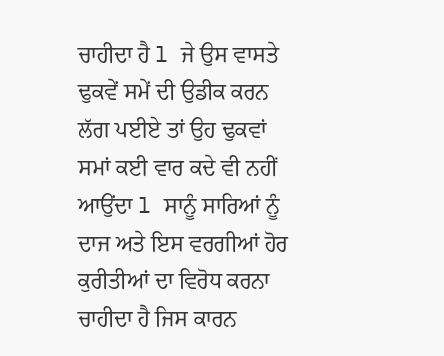ਚਾਹੀਦਾ ਹੈ l ਜੇ ਉਸ ਵਾਸਤੇ ਢੁਕਵੇਂ ਸਮੇਂ ਦੀ ਉਡੀਕ ਕਰਨ ਲੱਗ ਪਈਏ ਤਾਂ ਉਹ ਢੁਕਵਾਂ ਸਮਾਂ ਕਈ ਵਾਰ ਕਦੇ ਵੀ ਨਹੀਂ ਆਉਂਦਾ l ਸਾਨੂੰ ਸਾਰਿਆਂ ਨੂੰ ਦਾਜ ਅਤੇ ਇਸ ਵਰਗੀਆਂ ਹੋਰ ਕੁਰੀਤੀਆਂ ਦਾ ਵਿਰੋਧ ਕਰਨਾ ਚਾਹੀਦਾ ਹੈ ਜਿਸ ਕਾਰਨ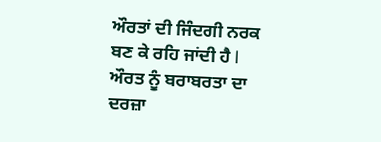ਔਰਤਾਂ ਦੀ ਜਿੰਦਗੀ ਨਰਕ ਬਣ ਕੇ ਰਹਿ ਜਾਂਦੀ ਹੈ l ਔਰਤ ਨੂੰ ਬਰਾਬਰਤਾ ਦਾ ਦਰਜ਼ਾ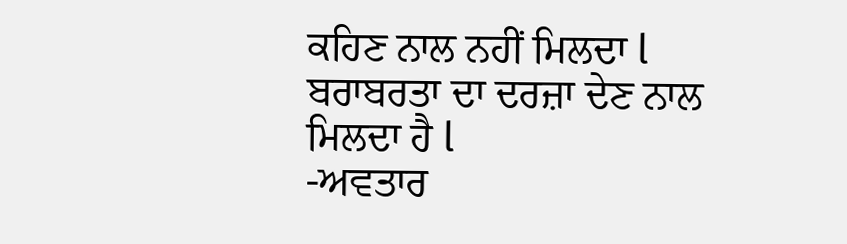ਕਹਿਣ ਨਾਲ ਨਹੀਂ ਮਿਲਦਾ l ਬਰਾਬਰਤਾ ਦਾ ਦਰਜ਼ਾ ਦੇਣ ਨਾਲ ਮਿਲਦਾ ਹੈ l
-ਅਵਤਾਰ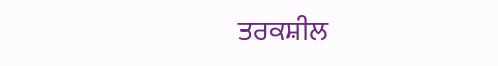ਤਰਕਸ਼ੀਲ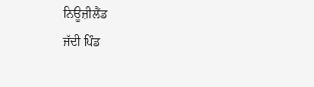ਨਿਊਜ਼ੀਲੈਂਡ
ਜੱਦੀ ਪਿੰਡ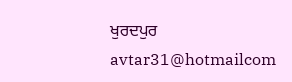ਖੁਰਦਪੁਰ
avtar31@hotmailcom